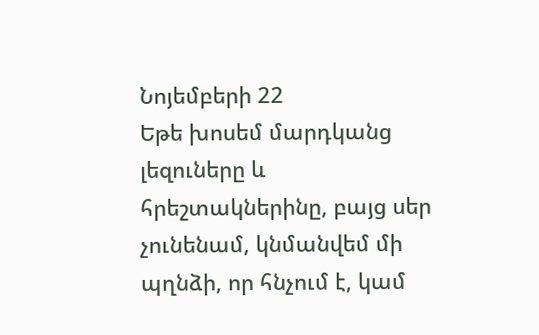Նոյեմբերի 22
Եթե խոսեմ մարդկանց լեզուները և հրեշտակներինը, բայց սեր չունենամ, կնմանվեմ մի պղնձի, որ հնչում է, կամ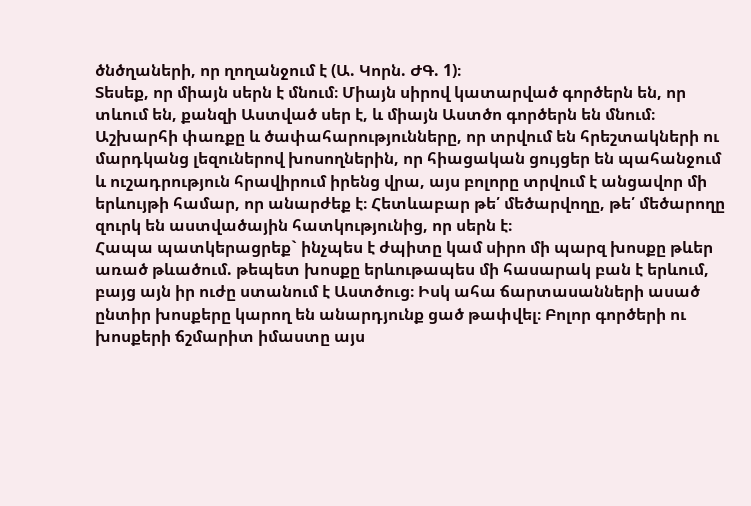ծնծղաների, որ ղողանջում է (Ա. Կորն. ԺԳ. 1)։
Տեսեք, որ միայն սերն է մնում։ Միայն սիրով կատարված գործերն են, որ տևում են, քանզի Աստված սեր է, և միայն Աստծո գործերն են մնում։
Աշխարհի փառքը և ծափահարությունները, որ տրվում են հրեշտակների ու մարդկանց լեզուներով խոսողներին, որ հիացական ցույցեր են պահանջում և ուշադրություն հրավիրում իրենց վրա, այս բոլորը տրվում է անցավոր մի երևույթի համար, որ անարժեք է։ Հետևաբար թե՛ մեծարվողը, թե՛ մեծարողը զուրկ են աստվածային հատկությունից, որ սերն է։
Հապա պատկերացրեք` ինչպես է ժպիտը կամ սիրո մի պարզ խոսքը թևեր առած թևածում. թեպետ խոսքը երևութապես մի հասարակ բան է երևում, բայց այն իր ուժը ստանում է Աստծուց։ Իսկ ահա ճարտասանների ասած ընտիր խոսքերը կարող են անարդյունք ցած թափվել։ Բոլոր գործերի ու խոսքերի ճշմարիտ իմաստը այս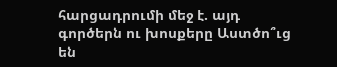հարցադրումի մեջ է. այդ գործերն ու խոսքերը Աստծո՞ւց են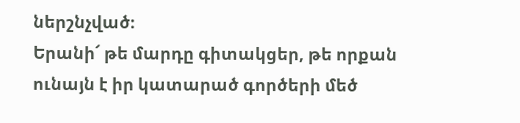ներշնչված։
Երանի՜ թե մարդը գիտակցեր, թե որքան ունայն է իր կատարած գործերի մեծ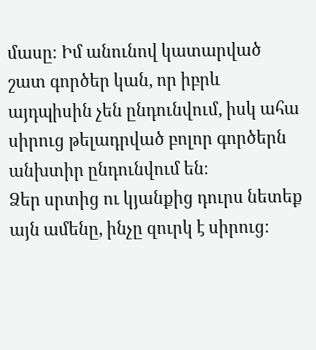մասը։ Իմ անունով կատարված շատ գործեր կան, որ իբրև այդպիսին չեն ընդունվում, իսկ ահա սիրուց թելադրված բոլոր գործերն անխտիր ընդունվում են։
Ձեր սրտից ու կյանքից դուրս նետեք այն ամենը, ինչը զուրկ է սիրուց։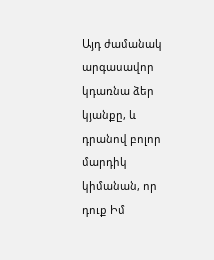Այդ ժամանակ արգասավոր կդառնա ձեր կյանքը, և դրանով բոլոր մարդիկ կիմանան, որ դուք Իմ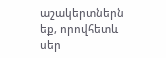աշակերտներն եք, որովհետև սեր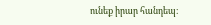ունեք իրար հանդեպ։